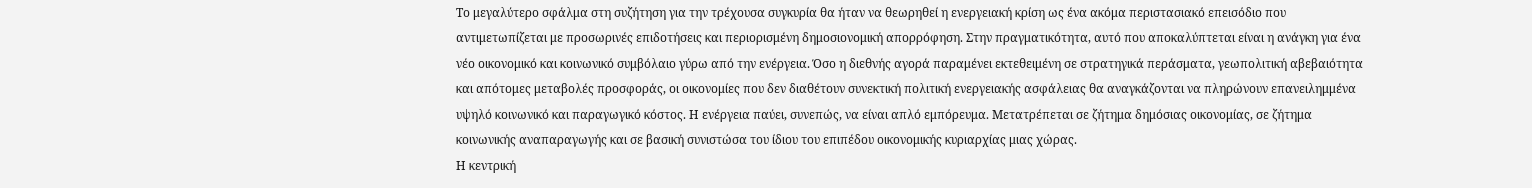Το μεγαλύτερο σφάλμα στη συζήτηση για την τρέχουσα συγκυρία θα ήταν να θεωρηθεί η ενεργειακή κρίση ως ένα ακόμα περιστασιακό επεισόδιο που αντιμετωπίζεται με προσωρινές επιδοτήσεις και περιορισμένη δημοσιονομική απορρόφηση. Στην πραγματικότητα, αυτό που αποκαλύπτεται είναι η ανάγκη για ένα νέο οικονομικό και κοινωνικό συμβόλαιο γύρω από την ενέργεια. Όσο η διεθνής αγορά παραμένει εκτεθειμένη σε στρατηγικά περάσματα, γεωπολιτική αβεβαιότητα και απότομες μεταβολές προσφοράς, οι οικονομίες που δεν διαθέτουν συνεκτική πολιτική ενεργειακής ασφάλειας θα αναγκάζονται να πληρώνουν επανειλημμένα υψηλό κοινωνικό και παραγωγικό κόστος. Η ενέργεια παύει, συνεπώς, να είναι απλό εμπόρευμα. Μετατρέπεται σε ζήτημα δημόσιας οικονομίας, σε ζήτημα κοινωνικής αναπαραγωγής και σε βασική συνιστώσα του ίδιου του επιπέδου οικονομικής κυριαρχίας μιας χώρας.
Η κεντρική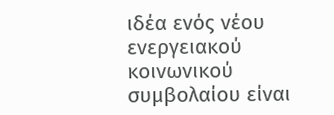ιδέα ενός νέου ενεργειακού κοινωνικού συμβολαίου είναι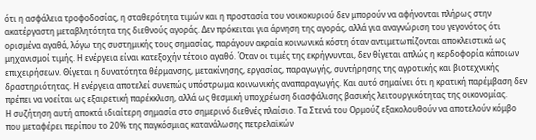ότι η ασφάλεια τροφοδοσίας, η σταθερότητα τιμών και η προστασία του νοικοκυριού δεν μπορούν να αφήνονται πλήρως στην ακατέργαστη μεταβλητότητα της διεθνούς αγοράς. Δεν πρόκειται για άρνηση της αγοράς, αλλά για αναγνώριση του γεγονότος ότι ορισμένα αγαθά, λόγω της συστημικής τους σημασίας, παράγουν ακραία κοινωνικά κόστη όταν αντιμετωπίζονται αποκλειστικά ως μηχανισμοί τιμής. Η ενέργεια είναι κατεξοχήν τέτοιο αγαθό. Όταν οι τιμές της εκρήγνυνται, δεν θίγεται απλώς η κερδοφορία κάποιων επιχειρήσεων. Θίγεται η δυνατότητα θέρμανσης, μετακίνησης, εργασίας, παραγωγής, συντήρησης της αγροτικής και βιοτεχνικής δραστηριότητας. Η ενέργεια αποτελεί συνεπώς υπόστρωμα κοινωνικής αναπαραγωγής. Και αυτό σημαίνει ότι η κρατική παρέμβαση δεν πρέπει να νοείται ως εξαιρετική παρέκκλιση, αλλά ως θεσμική υποχρέωση διασφάλισης βασικής λειτουργικότητας της οικονομίας.
Η συζήτηση αυτή αποκτά ιδιαίτερη σημασία στο σημερινό διεθνές πλαίσιο. Τα Στενά του Ορμούζ εξακολουθούν να αποτελούν κόμβο που μεταφέρει περίπου το 20% της παγκόσμιας κατανάλωσης πετρελαϊκών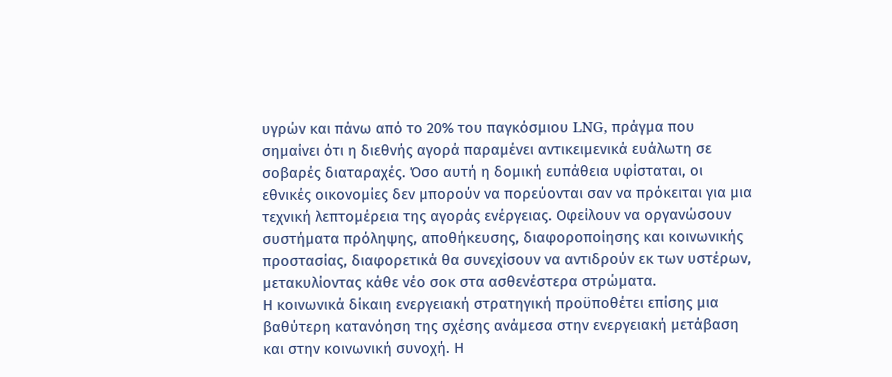υγρών και πάνω από το 20% του παγκόσμιου LNG, πράγμα που σημαίνει ότι η διεθνής αγορά παραμένει αντικειμενικά ευάλωτη σε σοβαρές διαταραχές. Όσο αυτή η δομική ευπάθεια υφίσταται, οι εθνικές οικονομίες δεν μπορούν να πορεύονται σαν να πρόκειται για μια τεχνική λεπτομέρεια της αγοράς ενέργειας. Οφείλουν να οργανώσουν συστήματα πρόληψης, αποθήκευσης, διαφοροποίησης και κοινωνικής προστασίας, διαφορετικά θα συνεχίσουν να αντιδρούν εκ των υστέρων, μετακυλίοντας κάθε νέο σοκ στα ασθενέστερα στρώματα.
Η κοινωνικά δίκαιη ενεργειακή στρατηγική προϋποθέτει επίσης μια βαθύτερη κατανόηση της σχέσης ανάμεσα στην ενεργειακή μετάβαση και στην κοινωνική συνοχή. Η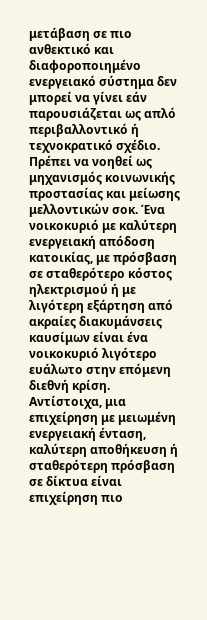μετάβαση σε πιο ανθεκτικό και διαφοροποιημένο ενεργειακό σύστημα δεν μπορεί να γίνει εάν παρουσιάζεται ως απλό περιβαλλοντικό ή τεχνοκρατικό σχέδιο. Πρέπει να νοηθεί ως μηχανισμός κοινωνικής προστασίας και μείωσης μελλοντικών σοκ. Ένα νοικοκυριό με καλύτερη ενεργειακή απόδοση κατοικίας, με πρόσβαση σε σταθερότερο κόστος ηλεκτρισμού ή με λιγότερη εξάρτηση από ακραίες διακυμάνσεις καυσίμων είναι ένα νοικοκυριό λιγότερο ευάλωτο στην επόμενη διεθνή κρίση. Αντίστοιχα, μια επιχείρηση με μειωμένη ενεργειακή ένταση, καλύτερη αποθήκευση ή σταθερότερη πρόσβαση σε δίκτυα είναι επιχείρηση πιο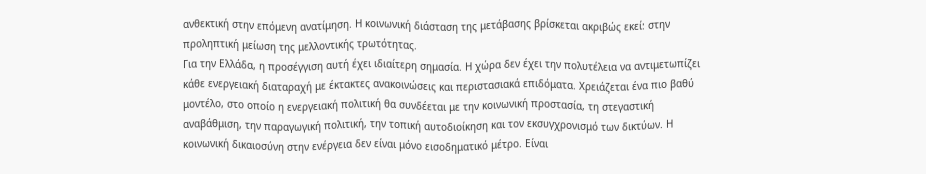ανθεκτική στην επόμενη ανατίμηση. Η κοινωνική διάσταση της μετάβασης βρίσκεται ακριβώς εκεί: στην προληπτική μείωση της μελλοντικής τρωτότητας.
Για την Ελλάδα, η προσέγγιση αυτή έχει ιδιαίτερη σημασία. Η χώρα δεν έχει την πολυτέλεια να αντιμετωπίζει κάθε ενεργειακή διαταραχή με έκτακτες ανακοινώσεις και περιστασιακά επιδόματα. Χρειάζεται ένα πιο βαθύ μοντέλο, στο οποίο η ενεργειακή πολιτική θα συνδέεται με την κοινωνική προστασία, τη στεγαστική αναβάθμιση, την παραγωγική πολιτική, την τοπική αυτοδιοίκηση και τον εκσυγχρονισμό των δικτύων. Η κοινωνική δικαιοσύνη στην ενέργεια δεν είναι μόνο εισοδηματικό μέτρο. Είναι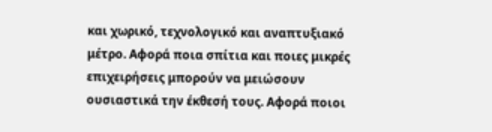και χωρικό, τεχνολογικό και αναπτυξιακό μέτρο. Αφορά ποια σπίτια και ποιες μικρές επιχειρήσεις μπορούν να μειώσουν ουσιαστικά την έκθεσή τους. Αφορά ποιοι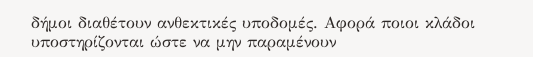δήμοι διαθέτουν ανθεκτικές υποδομές. Αφορά ποιοι κλάδοι υποστηρίζονται ώστε να μην παραμένουν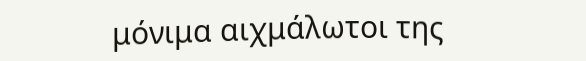μόνιμα αιχμάλωτοι της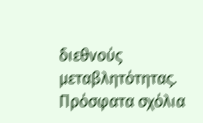διεθνούς μεταβλητότητας.
Πρόσφατα σχόλια